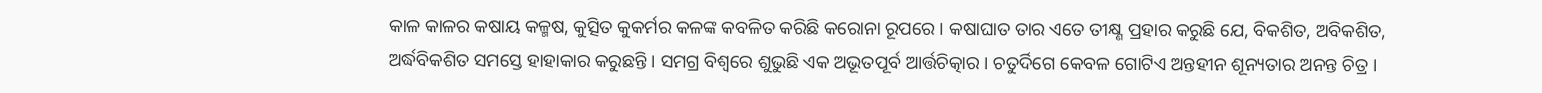କାଳ କାଳର କଷାୟ କଳ୍ମଷ, କୁତ୍ସିତ କୁକର୍ମର କଳଙ୍କ କବଳିତ କରିଛି କରୋନା ରୂପରେ । କଷାଘାତ ତାର ଏତେ ତୀକ୍ଷ୍ଣ ପ୍ରହାର କରୁଛି ଯେ, ବିକଶିତ, ଅବିକଶିତ, ଅର୍ଦ୍ଧବିକଶିତ ସମସ୍ତେ ହାହାକାର କରୁଛନ୍ତି । ସମଗ୍ର ବିଶ୍ୱରେ ଶୁଭୁଛି ଏକ ଅଭୂତପୂର୍ବ ଆର୍ତ୍ତଚିତ୍କାର । ଚତୁର୍ଦିଗେ କେବଳ ଗୋଟିଏ ଅନ୍ତହୀନ ଶୂନ୍ୟତାର ଅନନ୍ତ ଚିତ୍ର ।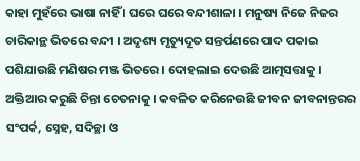କାହା ମୁହଁରେ ଭାଷା ନାହିଁ । ଘରେ ଘରେ ବନ୍ଦୀଶାଳା । ମନୁଷ୍ୟ ନିଜେ ନିଜର ଚାରିକାନ୍ଥ ଭିତରେ ବନ୍ଦୀ । ଅଦୃଶ୍ୟ ମୃତ୍ୟୁଦୂତ ସନ୍ତର୍ପଣରେ ପାଦ ପକାଇ ପଶିଯାଉଛି ମଣିଷର ମଞ୍ଜ ଭିତରେ । ଦୋହଲାଇ ଦେଉଛି ଆତ୍ମସତ୍ତାକୁ । ଅକ୍ତିଆର କରୁଛି ଚିନ୍ତା ଚେତନାକୁ । କବଳିତ କରିନେଉଛି ଜୀବନ ଜୀବନାନ୍ତରର ସଂପର୍କ, ସ୍ନେହ, ସଦିଚ୍ଛା ଓ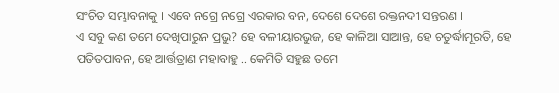ସଂଚିତ ସମ୍ଭାବନାକୁ । ଏବେ ନଗ୍ରେ ନଗ୍ରେ ଏରକାର ବନ, ଦେଶେ ଦେଶେ ରକ୍ତନଦୀ ସନ୍ତରଣ ।
ଏ ସବୁ କଣ ତମେ ଦେଖିପାରୁନ ପ୍ରଭୁ? ହେ ବଳୀୟାରଭୁଜ, ହେ କାଳିଆ ସାଆନ୍ତ, ହେ ଚତୁର୍ଦ୍ଧାମୂରତି, ହେ ପତିତପାବନ, ହେ ଆର୍ତ୍ତତ୍ରାଣ ମହାବାହୁ .. କେମିତି ସହୁଛ ତମେ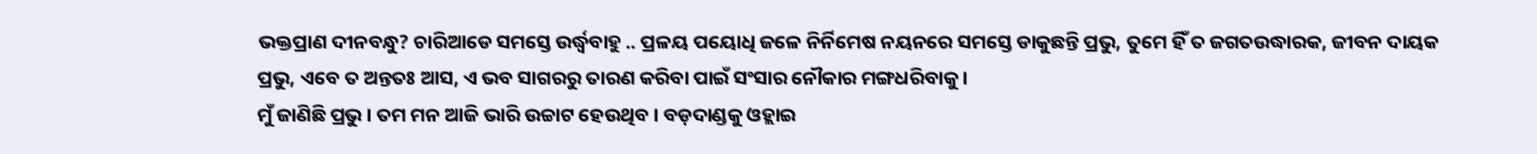ଭକ୍ତପ୍ରାଣ ଦୀନବନ୍ଧୁ? ଚାରିଆଡେ ସମସ୍ତେ ଉର୍ଦ୍ଧ୍ୱବାହୁ .. ପ୍ରଳୟ ପୟୋଧି ଜଳେ ନିର୍ନିମେଷ ନୟନରେ ସମସ୍ତେ ଡାକୁଛନ୍ତି ପ୍ରଭୁ, ତୁମେ ହିଁ ତ ଜଗତଉଦ୍ଧାରକ, ଜୀବନ ଦାୟକ ପ୍ରଭୁ, ଏବେ ତ ଅନ୍ତତଃ ଆସ, ଏ ଭବ ସାଗରରୁ ତାରଣ କରିବା ପାଇଁ ସଂସାର ନୌକାର ମଙ୍ଗଧରିବାକୁ ।
ମୁଁ ଜାଣିଛି ପ୍ରଭୁ । ତମ ମନ ଆଜି ଭାରି ଉଚ୍ଚାଟ ହେଉଥିବ । ବଡ଼ଦାଣ୍ଡକୁ ଓହ୍ଲାଇ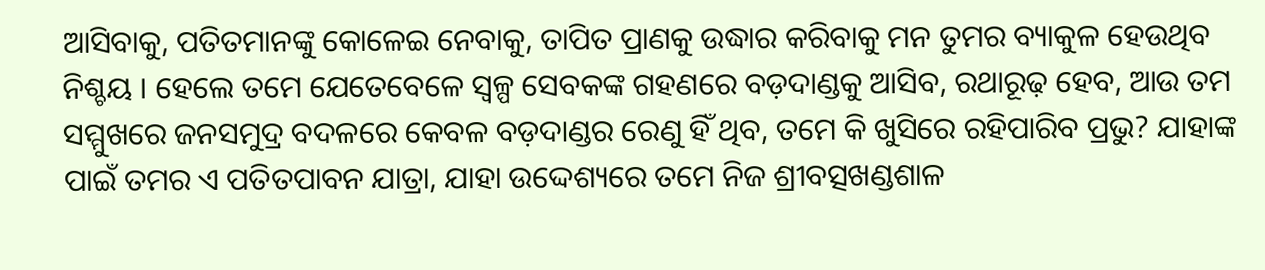ଆସିବାକୁ, ପତିତମାନଙ୍କୁ କୋଳେଇ ନେବାକୁ, ତାପିତ ପ୍ରାଣକୁ ଉଦ୍ଧାର କରିବାକୁ ମନ ତୁମର ବ୍ୟାକୁଳ ହେଉଥିବ ନିଶ୍ଚୟ । ହେଲେ ତମେ ଯେତେବେଳେ ସ୍ୱଳ୍ପ ସେବକଙ୍କ ଗହଣରେ ବଡ଼ଦାଣ୍ଡକୁ ଆସିବ, ରଥାରୂଢ଼ ହେବ, ଆଉ ତମ ସମ୍ମୁଖରେ ଜନସମୁଦ୍ର ବଦଳରେ କେବଳ ବଡ଼ଦାଣ୍ଡର ରେଣୁ ହିଁ ଥିବ, ତମେ କି ଖୁସିରେ ରହିପାରିବ ପ୍ରଭୁ? ଯାହାଙ୍କ ପାଇଁ ତମର ଏ ପତିତପାବନ ଯାତ୍ରା, ଯାହା ଉଦ୍ଦେଶ୍ୟରେ ତମେ ନିଜ ଶ୍ରୀବତ୍ସଖଣ୍ଡଶାଳ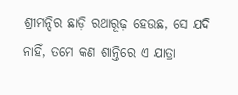ଶ୍ରୀମନ୍ଦିର ଛାଡ଼ି ରଥାରୂଢ଼ ହେଉଛ, ସେ ଯଦି ନାହିଁ, ତମେ କଣ ଶାନ୍ତିରେ ଏ ଯାତ୍ରା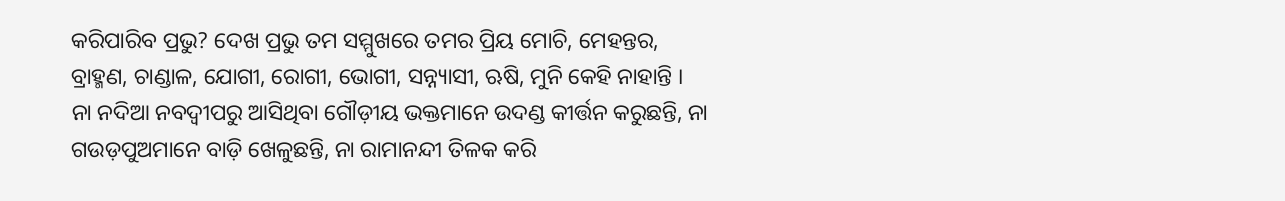କରିପାରିବ ପ୍ରଭୁ? ଦେଖ ପ୍ରଭୁ ତମ ସମ୍ମୁଖରେ ତମର ପ୍ରିୟ ମୋଚି, ମେହନ୍ତର, ବ୍ରାହ୍ମଣ, ଚାଣ୍ଡାଳ, ଯୋଗୀ, ରୋଗୀ, ଭୋଗୀ, ସନ୍ନ୍ୟାସୀ, ଋଷି, ମୁନି କେହି ନାହାନ୍ତି ।
ନା ନଦିଆ ନବଦ୍ୱୀପରୁ ଆସିଥିବା ଗୌଡ଼ୀୟ ଭକ୍ତମାନେ ଉଦଣ୍ଡ କୀର୍ତ୍ତନ କରୁଛନ୍ତି, ନା ଗଉଡ଼ପୁଅମାନେ ବାଡ଼ି ଖେଳୁଛନ୍ତି, ନା ରାମାନନ୍ଦୀ ତିଳକ କରି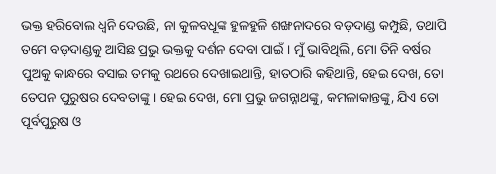ଭକ୍ତ ହରିବୋଲ ଧ୍ୱନି ଦେଉଛି, ନା କୁଳବଧୂଙ୍କ ହୁଳହୁଳି ଶଙ୍ଖନାଦରେ ବଡ଼ଦାଣ୍ଡ କମ୍ପୁଛି, ତଥାପି ତମେ ବଡ଼ଦାଣ୍ଡକୁ ଆସିଛ ପ୍ରଭୁ ଭକ୍ତକୁ ଦର୍ଶନ ଦେବା ପାଇଁ । ମୁଁ ଭାବିଥିଲି, ମୋ ତିନି ବର୍ଷର ପୁଅକୁ କାନ୍ଧରେ ବସାଇ ତମକୁ ରଥରେ ଦେଖାଇଥାନ୍ତି, ହାତଠାରି କହିଥାନ୍ତି, ହେଇ ଦେଖ, ତୋ ତେପନ ପୁରୁଷର ଦେବତାଙ୍କୁ । ହେଇ ଦେଖ, ମୋ ପ୍ରଭୁ ଜଗନ୍ନାଥଙ୍କୁ, କମଳାକାନ୍ତଙ୍କୁ, ଯିଏ ତୋ ପୂର୍ବପୁରୁଷ ଓ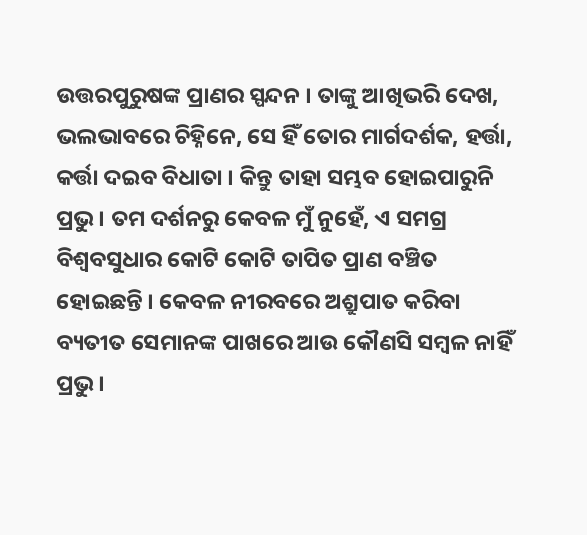ଉତ୍ତରପୁରୁଷଙ୍କ ପ୍ରାଣର ସ୍ପନ୍ଦନ । ତାଙ୍କୁ ଆଖିଭରି ଦେଖ, ଭଲଭାବରେ ଚିହ୍ନିନେ, ସେ ହିଁ ତୋର ମାର୍ଗଦର୍ଶକ, ହର୍ତ୍ତା, କର୍ତ୍ତା ଦଇବ ବିଧାତା । କିନ୍ତୁ ତାହା ସମ୍ଭବ ହୋଇପାରୁନି ପ୍ରଭୁ । ତମ ଦର୍ଶନରୁ କେବଳ ମୁଁ ନୁହେଁ, ଏ ସମଗ୍ର ବିଶ୍ୱବସୁଧାର କୋଟି କୋଟି ତାପିତ ପ୍ରାଣ ବଞ୍ଚିତ ହୋଇଛନ୍ତି । କେବଳ ନୀରବରେ ଅଶ୍ରୁପାତ କରିବା ବ୍ୟତୀତ ସେମାନଙ୍କ ପାଖରେ ଆଉ କୌଣସି ସମ୍ବଳ ନାହିଁ ପ୍ରଭୁ ।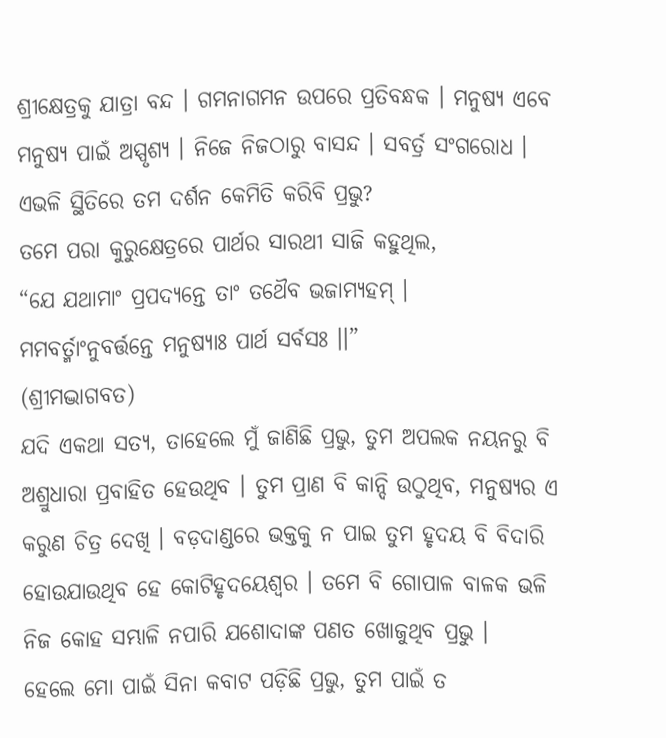ଶ୍ରୀକ୍ଷେତ୍ରକୁ ଯାତ୍ରା ବନ୍ଦ । ଗମନାଗମନ ଉପରେ ପ୍ରତିବନ୍ଧକ । ମନୁଷ୍ୟ ଏବେ ମନୁଷ୍ୟ ପାଇଁ ଅସ୍ପୃଶ୍ୟ । ନିଜେ ନିଜଠାରୁ ବାସନ୍ଦ । ସବର୍ତ୍ର ସଂଗରୋଧ । ଏଭଳି ସ୍ଥିତିରେ ତମ ଦର୍ଶନ କେମିତି କରିବି ପ୍ରଭୁ?
ତମେ ପରା କୁରୁକ୍ଷେତ୍ରରେ ପାର୍ଥର ସାରଥୀ ସାଜି କହୁଥିଲ,
“ଯେ ଯଥାମାଂ ପ୍ରପଦ୍ୟନ୍ତେ ତାଂ ତଥୈବ ଭଜାମ୍ୟହମ୍ ।
ମମବର୍ତ୍ମାଂନୁବର୍ତ୍ତନ୍ତେ ମନୁଷ୍ୟାଃ ପାର୍ଥ ସର୍ବସଃ ।।”
(ଶ୍ରୀମଦ୍ଭାଗବତ)
ଯଦି ଏକଥା ସତ୍ୟ, ତାହେଲେ ମୁଁ ଜାଣିଛି ପ୍ରଭୁ, ତୁମ ଅପଲକ ନୟନରୁ ବି ଅଶ୍ରୁଧାରା ପ୍ରବାହିତ ହେଉଥିବ । ତୁମ ପ୍ରାଣ ବି କାନ୍ଦି ଉଠୁଥିବ, ମନୁଷ୍ୟର ଏ କରୁଣ ଚିତ୍ର ଦେଖି । ବଡ଼ଦାଣ୍ଡରେ ଭକ୍ତକୁ ନ ପାଇ ତୁମ ହୃଦୟ ବି ବିଦାରି ହୋଉଯାଉଥିବ ହେ କୋଟିହୃଦୟେଶ୍ୱର । ତମେ ବି ଗୋପାଳ ବାଳକ ଭଳି ନିଜ କୋହ ସମ୍ଭାଳି ନପାରି ଯଶୋଦାଙ୍କ ପଣତ ଖୋଜୁଥିବ ପ୍ରଭୁ ।
ହେଲେ ମୋ ପାଇଁ ସିନା କବାଟ ପଡ଼ିଛି ପ୍ରଭୁ, ତୁମ ପାଇଁ ତ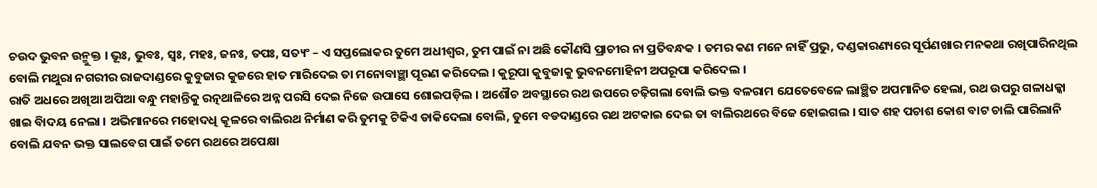ଚଉଦ ଭୁବନ ଉନ୍ମୁକ୍ତ । ଭୂଃ, ଭୁବଃ, ସ୍ୱଃ, ମହଃ, ଜନଃ, ତପଃ, ସତ୍ୟଂ – ଏ ସପ୍ତଲୋକର ତୁମେ ଅଧୀଶ୍ୱର, ତୁମ ପାଇଁ ନା ଅଛି କୌଣସି ପ୍ରାଚୀର ନା ପ୍ରତିବନ୍ଧକ । ତମର କଣ ମନେ ନାହିଁ ପ୍ରଭୁ, ଦଣ୍ଡକାରଣ୍ୟରେ ସୂର୍ପଣଖାର ମନକଥା ରଖିପାରିନଥିଲ ବୋଲି ମଥୁରା ନଗରୀର ରାଜଦାଣ୍ଡରେ କୁବୁଜାର କୁଜରେ ହାତ ମାରିଦେଇ ତା ମନୋବାଞ୍ଛା ପୂରଣ କରିଦେଲ । କୁରୂପା କୁବୁଜାକୁ ଭୁବନମୋହିନୀ ଅପରୂପା କରିଦେଲ ।
ରାତି ଅଧରେ ଅଖିଆ ଅପିଆ ବନ୍ଧୁ ମହାନ୍ତିକୁ ରତ୍ନଥାଳିରେ ଅନ୍ନ ପରସି ଦେଇ ନିଜେ ଉପାସେ ଶୋଇପଡ଼ିଲ । ଅଶୌଚ ଅବସ୍ଥାରେ ରଥ ଉପରେ ଚଢ଼ିଗଲା ବୋଲି ଭକ୍ତ ବଳରାମ ଯେତେବେଳେ ଲାଞ୍ଛିତ ଅପମାନିତ ହେଲା, ରଥ ଉପରୁ ଗଳାଧକ୍କା ଖାଇ ବିାଦୟ ନେଲା । ଅଭିମାନରେ ମହୋଦଧି କୂଳରେ ବାଲିରଥ ନିର୍ମାଣ କରି ତୁମକୁ ଟିକିଏ ଡାକିଦେଲା ବୋଲି, ତୁମେ ବଡଦାଣ୍ଡରେ ରଥ ଅଟକାଇ ଦେଇ ତା ବାଲିରଥରେ ବିଜେ ହୋଇଗଲ । ସାତ ଶହ ପଚାଶ କୋଶ ବାଟ ଚାଲି ପାରିଲାନି ବୋଲି ଯବନ ଭକ୍ତ ସାଲବେଗ ପାଇଁ ତମେ ରଥରେ ଅପେକ୍ଷା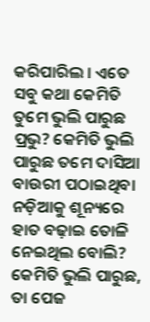କରିପାରିଲ । ଏତେ ସବୁ କଥା କେମିତି ତୁମେ ଭୁଲି ପାରୁଛ ପ୍ରଭୁ? କେମିତି ଭୁଲି ପାରୁଛ ତମେ ଦାସିଆ ବାଉରୀ ପଠାଇଥିବା ନଡ଼ିଆକୁ ଶୂନ୍ୟରେ ହାତ ବଢ଼ାଇ ତୋଳି ନେଇଥିଲ ବୋଲି? କେମିତି ଭୁଲି ପାରୁଛ, ତା ପେଜ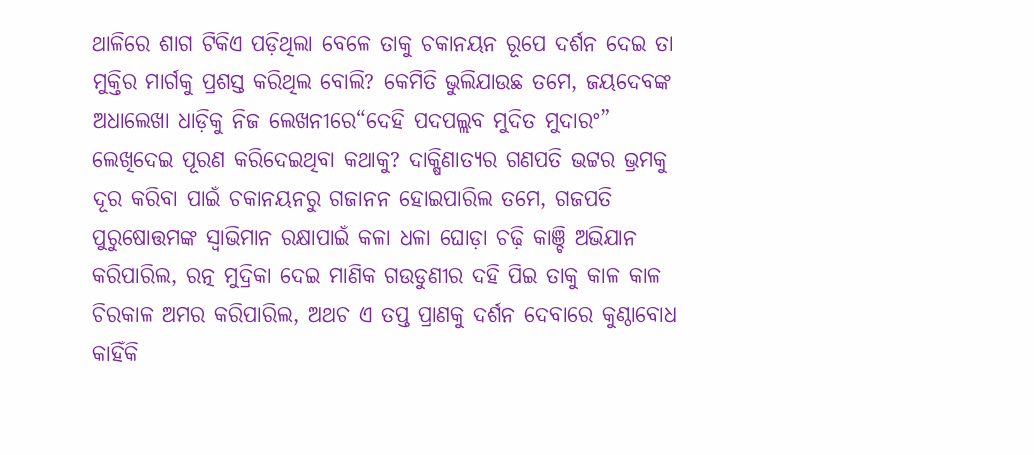ଥାଳିରେ ଶାଗ ଟିକିଏ ପଡ଼ିଥିଲା ବେଳେ ତାକୁ ଚକାନୟନ ରୂପେ ଦର୍ଶନ ଦେଇ ତା ମୁକ୍ତିର ମାର୍ଗକୁ ପ୍ରଶସ୍ତ କରିଥିଲ ବୋଲି? କେମିତି ଭୁଲିଯାଉଛ ତମେ, ଜୟଦେବଙ୍କ ଅଧାଲେଖା ଧାଡ଼ିକୁ ନିଜ ଲେଖନୀରେ“ଦେହି ପଦପଲ୍ଲବ ମୁଦିତ ମୁଦାରଂ” ଲେଖିଦେଇ ପୂରଣ କରିଦେଇଥିବା କଥାକୁ? ଦାକ୍ଷିଣାତ୍ୟର ଗଣପତି ଭଟ୍ଟର ଭ୍ରମକୁ ଦୂର କରିବା ପାଇଁ ଚକାନୟନରୁ ଗଜାନନ ହୋଇପାରିଲ ତମେ, ଗଜପତି ପୁରୁଷୋତ୍ତମଙ୍କ ସ୍ୱାଭିମାନ ରକ୍ଷାପାଇଁ କଳା ଧଳା ଘୋଡ଼ା ଚଢ଼ି କାଞ୍ଚି ଅଭିଯାନ କରିପାରିଲ, ରତ୍ନ ମୁଦ୍ରିକା ଦେଇ ମାଣିକ ଗଉଡୁଣୀର ଦହି ପିଇ ତାକୁ କାଳ କାଳ ଚିରକାଳ ଅମର କରିପାରିଲ, ଅଥଚ ଏ ତପ୍ତ ପ୍ରାଣକୁ ଦର୍ଶନ ଦେବାରେ କୁଣ୍ଠାବୋଧ କାହିଁକି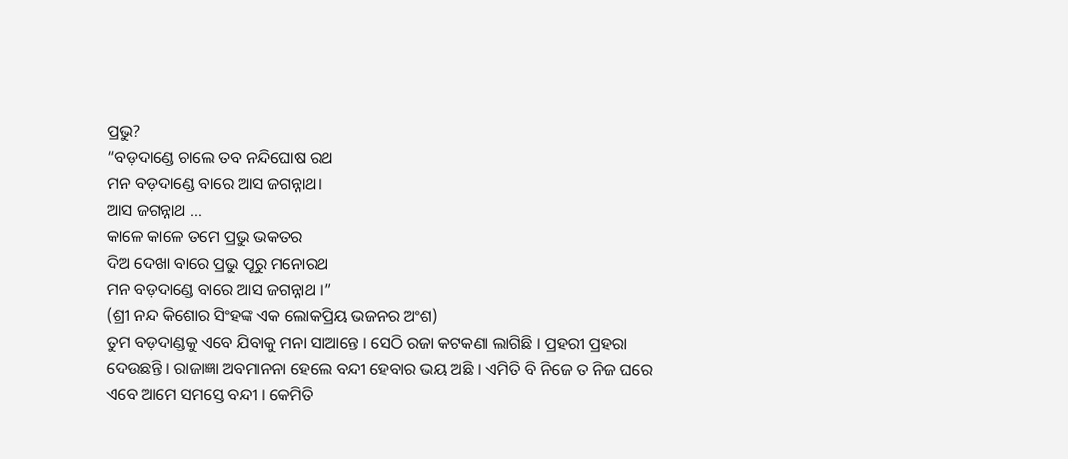ପ୍ରଭୁ?
“ବଡ଼ଦାଣ୍ଡେ ଚାଲେ ତବ ନନ୍ଦିଘୋଷ ରଥ
ମନ ବଡ଼ଦାଣ୍ଡେ ବାରେ ଆସ ଜଗନ୍ନାଥ।
ଆସ ଜଗନ୍ନାଥ …
କାଳେ କାଳେ ତମେ ପ୍ରଭୁ ଭକତର
ଦିଅ ଦେଖା ବାରେ ପ୍ରଭୁ ପୂରୁ ମନୋରଥ
ମନ ବଡ଼ଦାଣ୍ଡେ ବାରେ ଆସ ଜଗନ୍ନାଥ ।”
(ଶ୍ରୀ ନନ୍ଦ କିଶୋର ସିଂହଙ୍କ ଏକ ଲୋକପ୍ରିୟ ଭଜନର ଅଂଶ)
ତୁମ ବଡ଼ଦାଣ୍ଡକୁ ଏବେ ଯିବାକୁ ମନା ସାଆନ୍ତେ । ସେଠି ରଜା କଟକଣା ଲାଗିଛି । ପ୍ରହରୀ ପ୍ରହରା ଦେଉଛନ୍ତି । ରାଜାଜ୍ଞା ଅବମାନନା ହେଲେ ବନ୍ଦୀ ହେବାର ଭୟ ଅଛି । ଏମିତି ବି ନିଜେ ତ ନିଜ ଘରେ ଏବେ ଆମେ ସମସ୍ତେ ବନ୍ଦୀ । କେମିତି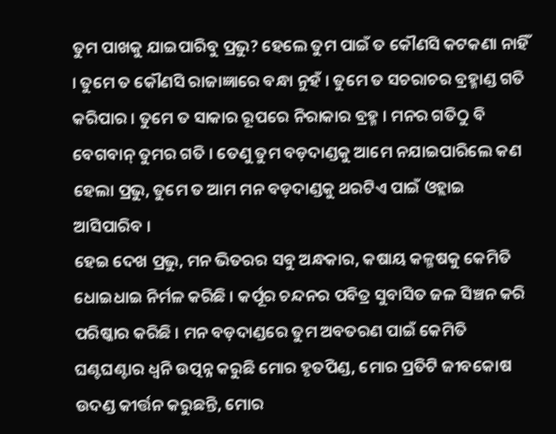ତୁମ ପାଖକୁ ଯାଇପାରିବୁ ପ୍ରଭୁ? ହେଲେ ତୁମ ପାଇଁ ତ କୌଣସି କଟକଣା ନାହିଁ । ତୁମେ ତ କୌଣସି ରାଜାଜ୍ଞାରେ ବନ୍ଧା ନୁହଁ । ତୁମେ ତ ସଚରାଚର ବ୍ରହ୍ମାଣ୍ଡ ଗତି କରିପାର । ତୁମେ ତ ସାକାର ରୂପରେ ନିରାକାର ବ୍ରହ୍ମ । ମନର ଗତିଠୁ ବି ବେଗବାନ୍ ତୁମର ଗତି । ତେଣୁ ତୁମ ବଡ଼ଦାଣ୍ଡକୁ ଆମେ ନଯାଇପାରିଲେ କଣ ହେଲା ପ୍ରଭୁ, ତୁମେ ତ ଆମ ମନ ବଡ଼ଦାଣ୍ଡକୁ ଥରଟିଏ ପାଇଁ ଓହ୍ଲାଇ ଆସିପାରିବ ।
ହେଇ ଦେଖ ପ୍ରଭୁ, ମନ ଭିତରର ସବୁ ଅନ୍ଧକାର, କଷାୟ କଳ୍ମଷକୁ କେମିତି ଧୋଇଧାଇ ନିର୍ମଳ କରିଛି । କର୍ପୂର ଚନ୍ଦନର ପବିତ୍ର ସୁବାସିତ ଜଳ ସିଞ୍ଚନ କରି ପରିଷ୍କାର କରିଛି । ମନ ବଡ଼ଦାଣ୍ଡରେ ତୁମ ଅବତରଣ ପାଇଁ କେମିତି ଘଣ୍ଟଘଣ୍ଟାର ଧ୍ୱନି ଉତ୍ପନ୍ନ କରୁଛି ମୋର ହୃତପିଣ୍ଡ, ମୋର ପ୍ରତିଟି ଜୀବକୋଷ ଉଦଣ୍ଡ କୀର୍ତ୍ତନ କରୁଛନ୍ତି, ମୋର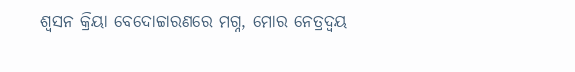ଶ୍ୱସନ କ୍ରିୟା ବେଦୋଚ୍ଚାରଣରେ ମଗ୍ନ, ମୋର ନେତ୍ରଦ୍ୱୟ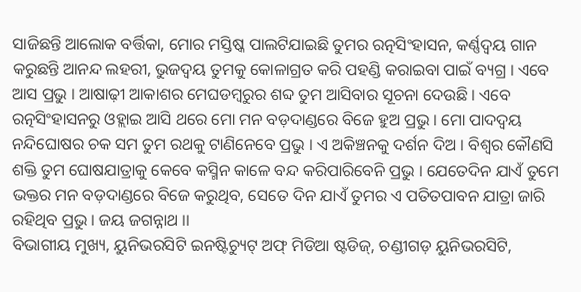ସାଜିଛନ୍ତି ଆଲୋକ ବର୍ତ୍ତିକା, ମୋର ମସ୍ତିଷ୍କ ପାଲଟିଯାଇଛି ତୁମର ରତ୍ନସିଂହାସନ, କର୍ଣ୍ଣଦ୍ୱୟ ଗାନ କରୁଛନ୍ତି ଆନନ୍ଦ ଲହରୀ, ଭୁଜଦ୍ୱୟ ତୁମକୁ କୋଳାଗ୍ରତ କରି ପହଣ୍ଡି କରାଇବା ପାଇଁ ବ୍ୟଗ୍ର । ଏବେ ଆସ ପ୍ରଭୁ । ଆଷାଢ଼ୀ ଆକାଶର ମେଘଡମ୍ବରୁର ଶବ୍ଦ ତୁମ ଆସିବାର ସୂଚନା ଦେଉଛି । ଏବେ ରତ୍ନସିଂହାସନରୁ ଓହ୍ଲାଇ ଆସି ଥରେ ମୋ ମନ ବଡ଼ଦାଣ୍ଡରେ ବିଜେ ହୁଅ ପ୍ରଭୁ । ମୋ ପାଦଦ୍ୱୟ ନନ୍ଦିଘୋଷର ଚକ ସମ ତୁମ ରଥକୁ ଟାଣିନେବେ ପ୍ରଭୁ । ଏ ଅକିଞ୍ଚନକୁ ଦର୍ଶନ ଦିଅ । ବିଶ୍ୱର କୌଣସି ଶକ୍ତି ତୁମ ଘୋଷଯାତ୍ରାକୁ କେବେ କସ୍ମିନ କାଳେ ବନ୍ଦ କରିପାରିବେନି ପ୍ରଭୁ । ଯେତେଦିନ ଯାଏଁ ତୁମେ ଭକ୍ତର ମନ ବଡ଼ଦାଣ୍ଡରେ ବିଜେ କରୁଥିବ, ସେତେ ଦିନ ଯାଏଁ ତୁମର ଏ ପତିତପାବନ ଯାତ୍ରା ଜାରି ରହିଥିବ ପ୍ରଭୁ । ଜୟ ଜଗନ୍ନାଥ ।।
ବିଭାଗୀୟ ମୁଖ୍ୟ, ୟୁନିଭରସିଟି ଇନଷ୍ଟିଚ୍ୟୁଟ୍ ଅଫ୍ ମିଡିଆ ଷ୍ଟଡିଜ୍, ଚଣ୍ଡୀଗଡ଼ ୟୁନିଭରସିଟି,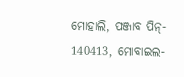ମୋହାଲି, ପଞ୍ଜାବ ପିନ୍- 140413, ମୋବାଇଲ-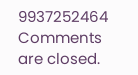9937252464
Comments are closed.